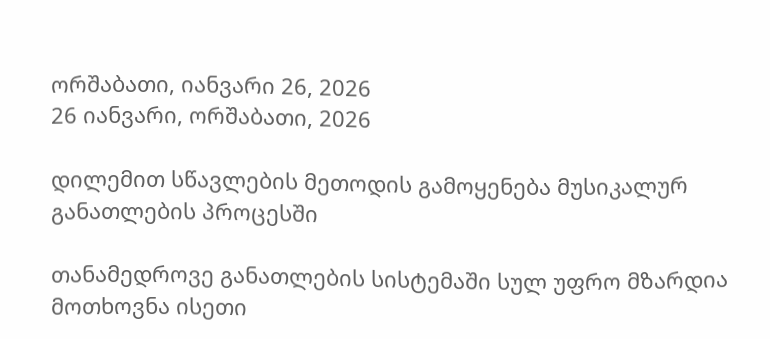ორშაბათი, იანვარი 26, 2026
26 იანვარი, ორშაბათი, 2026

დილემით სწავლების მეთოდის გამოყენება მუსიკალურ განათლების პროცესში

თანამედროვე განათლების სისტემაში სულ უფრო მზარდია მოთხოვნა ისეთი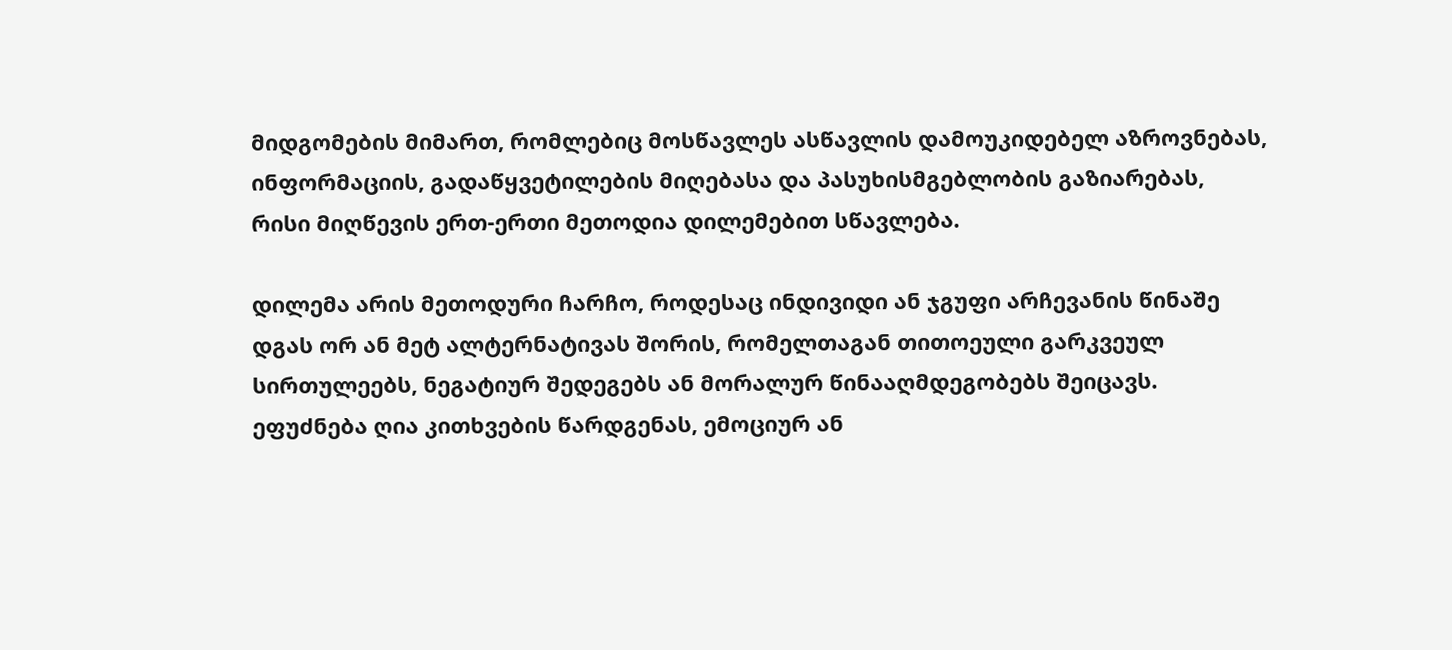მიდგომების მიმართ, რომლებიც მოსწავლეს ასწავლის დამოუკიდებელ აზროვნებას, ინფორმაციის, გადაწყვეტილების მიღებასა და პასუხისმგებლობის გაზიარებას, რისი მიღწევის ერთ-ერთი მეთოდია დილემებით სწავლება.

დილემა არის მეთოდური ჩარჩო, როდესაც ინდივიდი ან ჯგუფი არჩევანის წინაშე დგას ორ ან მეტ ალტერნატივას შორის, რომელთაგან თითოეული გარკვეულ სირთულეებს, ნეგატიურ შედეგებს ან მორალურ წინააღმდეგობებს შეიცავს. ეფუძნება ღია კითხვების წარდგენას, ემოციურ ან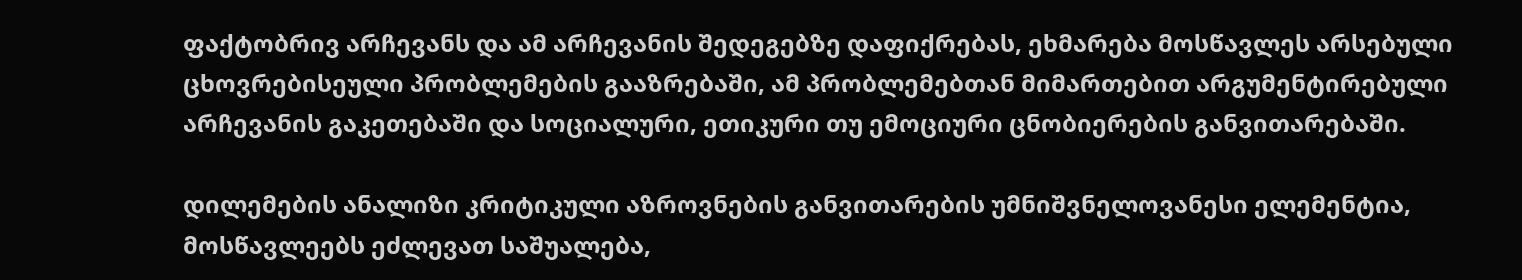ფაქტობრივ არჩევანს და ამ არჩევანის შედეგებზე დაფიქრებას, ეხმარება მოსწავლეს არსებული ცხოვრებისეული პრობლემების გააზრებაში, ამ პრობლემებთან მიმართებით არგუმენტირებული არჩევანის გაკეთებაში და სოციალური, ეთიკური თუ ემოციური ცნობიერების განვითარებაში.

დილემების ანალიზი კრიტიკული აზროვნების განვითარების უმნიშვნელოვანესი ელემენტია, მოსწავლეებს ეძლევათ საშუალება,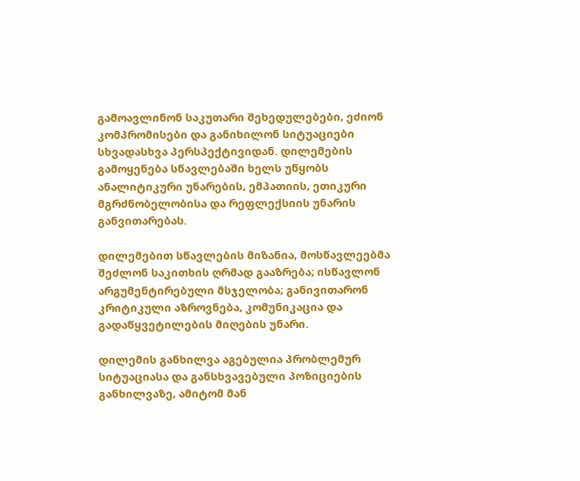გამოავლინონ საკუთარი შეხედულებები, ეძიონ კომპრომისები და განიხილონ სიტუაციები სხვადასხვა პერსპექტივიდან. დილემების გამოყენება სწავლებაში ხელს უწყობს ანალიტიკური უნარების, ემპათიის, ეთიკური მგრძნობელობისა და რეფლექსიის უნარის განვითარებას.

დილემებით სწავლების მიზანია, მოსწავლეებმა შეძლონ საკითხის ღრმად გააზრება; ისწავლონ არგუმენტირებული მსჯელობა; განივითარონ კრიტიკული აზროვნება, კომუნიკაცია და გადაწყვეტილების მიღების უნარი.

დილემის განხილვა აგებულია პრობლემურ სიტუაციასა და განსხვავებული პოზიციების განხილვაზე, ამიტომ მან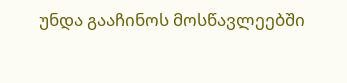უნდა გააჩინოს მოსწავლეებში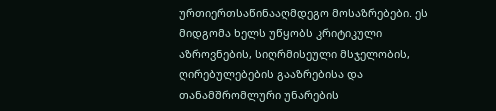ურთიერთსაწინააღმდეგო მოსაზრებები. ეს მიდგომა ხელს უწყობს კრიტიკული აზროვნების, სიღრმისეული მსჯელობის, ღირებულებების გააზრებისა და თანამშრომლური უნარების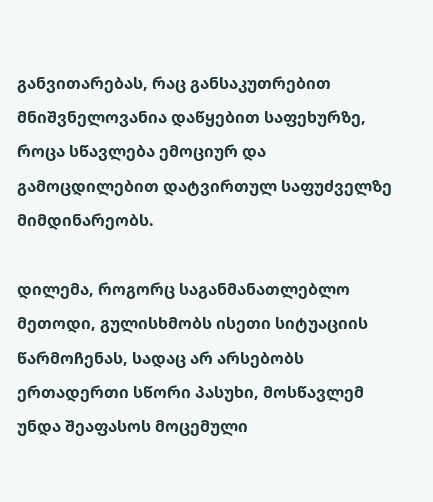განვითარებას, რაც განსაკუთრებით მნიშვნელოვანია დაწყებით საფეხურზე, როცა სწავლება ემოციურ და გამოცდილებით დატვირთულ საფუძველზე მიმდინარეობს.

დილემა, როგორც საგანმანათლებლო მეთოდი, გულისხმობს ისეთი სიტუაციის წარმოჩენას, სადაც არ არსებობს ერთადერთი სწორი პასუხი, მოსწავლემ უნდა შეაფასოს მოცემული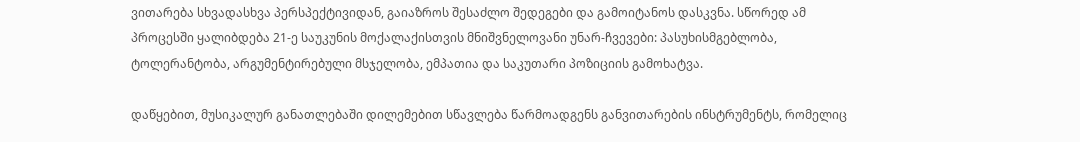ვითარება სხვადასხვა პერსპექტივიდან, გაიაზროს შესაძლო შედეგები და გამოიტანოს დასკვნა. სწორედ ამ პროცესში ყალიბდება 21-ე საუკუნის მოქალაქისთვის მნიშვნელოვანი უნარ-ჩვევები: პასუხისმგებლობა, ტოლერანტობა, არგუმენტირებული მსჯელობა, ემპათია და საკუთარი პოზიციის გამოხატვა.

დაწყებით, მუსიკალურ განათლებაში დილემებით სწავლება წარმოადგენს განვითარების ინსტრუმენტს, რომელიც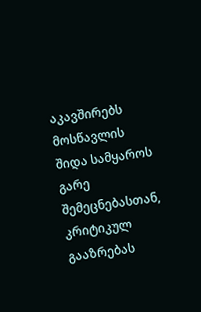აკავშირებს მოსწავლის შიდა სამყაროს გარე შემეცნებასთან, კრიტიკულ გააზრებას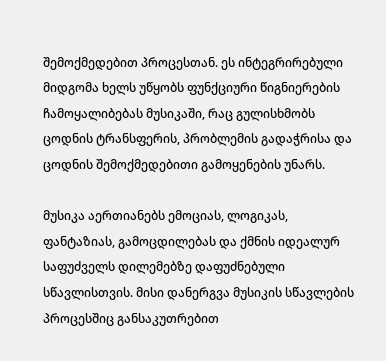შემოქმედებით პროცესთან. ეს ინტეგრირებული მიდგომა ხელს უწყობს ფუნქციური წიგნიერების ჩამოყალიბებას მუსიკაში, რაც გულისხმობს ცოდნის ტრანსფერის, პრობლემის გადაჭრისა და ცოდნის შემოქმედებითი გამოყენების უნარს.

მუსიკა აერთიანებს ემოციას, ლოგიკას, ფანტაზიას, გამოცდილებას და ქმნის იდეალურ საფუძველს დილემებზე დაფუძნებული სწავლისთვის. მისი დანერგვა მუსიკის სწავლების პროცესშიც განსაკუთრებით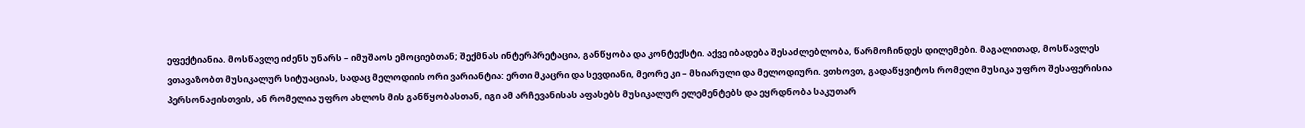ეფექტიანია. მოსწავლე იძენს უნარს – იმუშაოს ემოციებთან; შექმნას ინტერპრეტაცია, განწყობა და კონტექსტი. აქვე იბადება შესაძლებლობა, წარმოჩინდეს დილემები. მაგალითად, მოსწავლეს ვთავაზობთ მუსიკალურ სიტუაციას, სადაც მელოდიის ორი ვარიანტია: ერთი მკაცრი და სევდიანი, მეორე კი – მხიარული და მელოდიური. ვთხოვთ, გადაწყვიტოს რომელი მუსიკა უფრო შესაფერისია პერსონაჟისთვის, ან რომელია უფრო ახლოს მის განწყობასთან, იგი ამ არჩევანისას აფასებს მუსიკალურ ელემენტებს და ეყრდნობა საკუთარ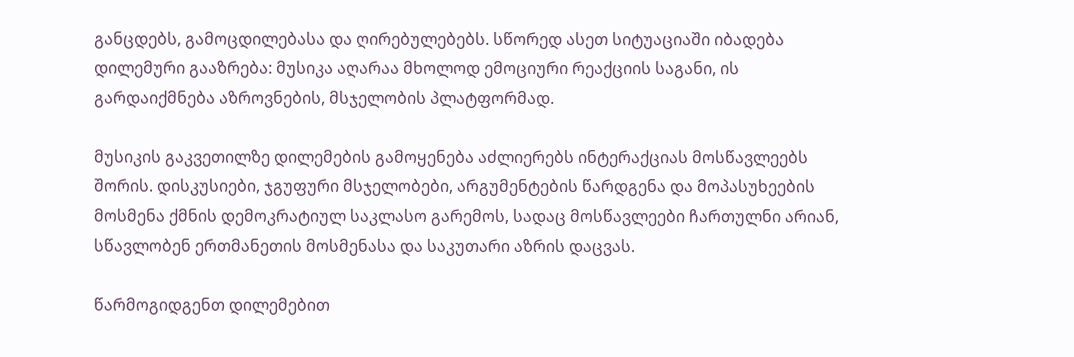განცდებს, გამოცდილებასა და ღირებულებებს. სწორედ ასეთ სიტუაციაში იბადება დილემური გააზრება: მუსიკა აღარაა მხოლოდ ემოციური რეაქციის საგანი, ის გარდაიქმნება აზროვნების, მსჯელობის პლატფორმად.

მუსიკის გაკვეთილზე დილემების გამოყენება აძლიერებს ინტერაქციას მოსწავლეებს შორის. დისკუსიები, ჯგუფური მსჯელობები, არგუმენტების წარდგენა და მოპასუხეების მოსმენა ქმნის დემოკრატიულ საკლასო გარემოს, სადაც მოსწავლეები ჩართულნი არიან, სწავლობენ ერთმანეთის მოსმენასა და საკუთარი აზრის დაცვას.

წარმოგიდგენთ დილემებით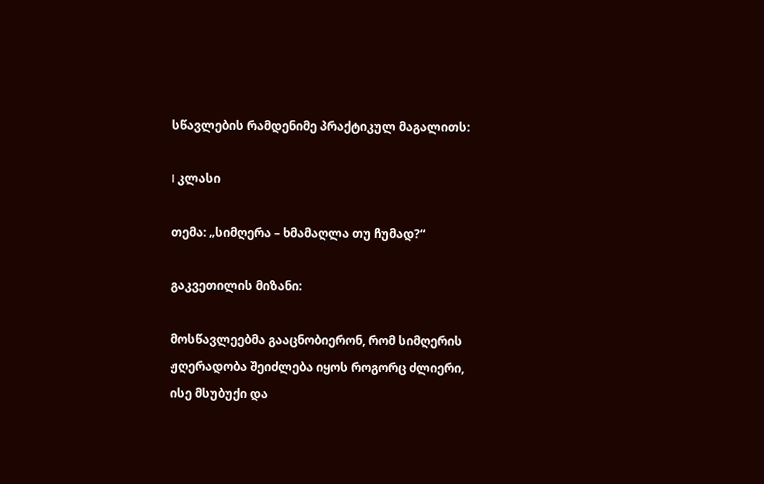სწავლების რამდენიმე პრაქტიკულ მაგალითს:

I კლასი

თემა: „სიმღერა – ხმამაღლა თუ ჩუმად?“

გაკვეთილის მიზანი:

მოსწავლეებმა გააცნობიერონ, რომ სიმღერის ჟღერადობა შეიძლება იყოს როგორც ძლიერი, ისე მსუბუქი და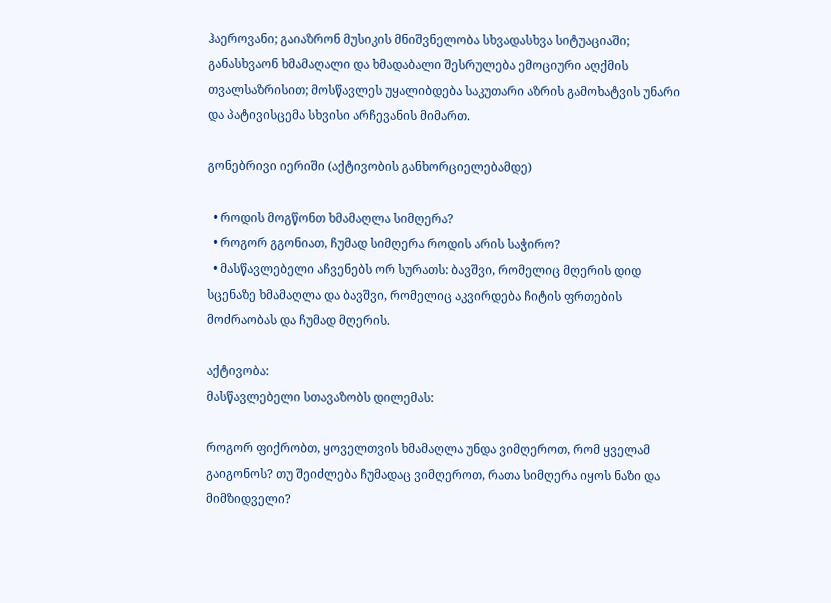ჰაეროვანი; გაიაზრონ მუსიკის მნიშვნელობა სხვადასხვა სიტუაციაში; განასხვაონ ხმამაღალი და ხმადაბალი შესრულება ემოციური აღქმის თვალსაზრისით; მოსწავლეს უყალიბდება საკუთარი აზრის გამოხატვის უნარი და პატივისცემა სხვისი არჩევანის მიმართ.

გონებრივი იერიში (აქტივობის განხორციელებამდე)

  • როდის მოგწონთ ხმამაღლა სიმღერა?
  • როგორ გგონიათ, ჩუმად სიმღერა როდის არის საჭირო?
  • მასწავლებელი აჩვენებს ორ სურათს: ბავშვი, რომელიც მღერის დიდ სცენაზე ხმამაღლა და ბავშვი, რომელიც აკვირდება ჩიტის ფრთების მოძრაობას და ჩუმად მღერის.

აქტივობა:
მასწავლებელი სთავაზობს დილემას:

როგორ ფიქრობთ, ყოველთვის ხმამაღლა უნდა ვიმღეროთ, რომ ყველამ გაიგონოს? თუ შეიძლება ჩუმადაც ვიმღეროთ, რათა სიმღერა იყოს ნაზი და მიმზიდველი?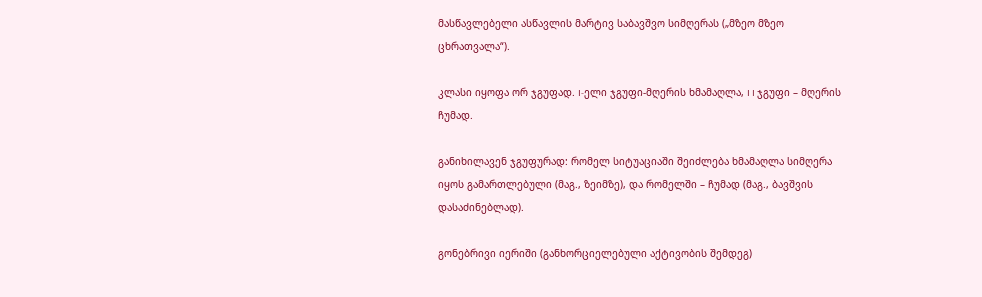მასწავლებელი ასწავლის მარტივ საბავშვო სიმღერას („მზეო მზეო ცხრათვალა“).

კლასი იყოფა ორ ჯგუფად. I-ელი ჯგუფი-მღერის ხმამაღლა, I I ჯგუფი – მღერის ჩუმად.

განიხილავენ ჯგუფურად: რომელ სიტუაციაში შეიძლება ხმამაღლა სიმღერა იყოს გამართლებული (მაგ., ზეიმზე), და რომელში – ჩუმად (მაგ., ბავშვის დასაძინებლად).

გონებრივი იერიში (განხორციელებული აქტივობის შემდეგ)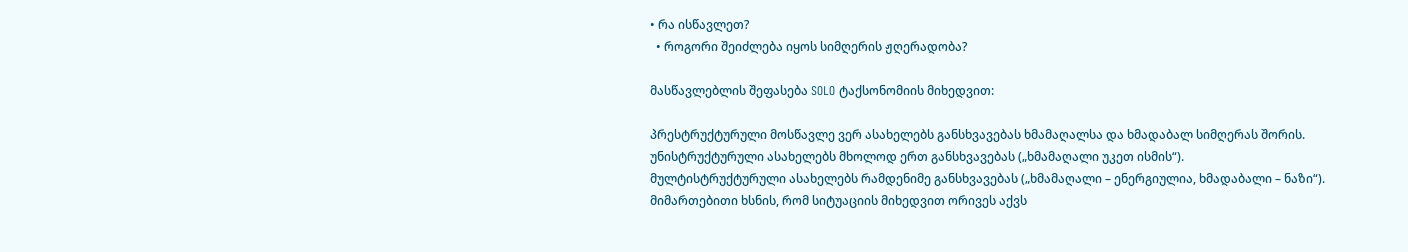• რა ისწავლეთ?
  • როგორი შეიძლება იყოს სიმღერის ჟღერადობა?

მასწავლებლის შეფასება SOLO ტაქსონომიის მიხედვით:

პრესტრუქტურული მოსწავლე ვერ ასახელებს განსხვავებას ხმამაღალსა და ხმადაბალ სიმღერას შორის.
უნისტრუქტურული ასახელებს მხოლოდ ერთ განსხვავებას („ხმამაღალი უკეთ ისმის“).
მულტისტრუქტურული ასახელებს რამდენიმე განსხვავებას („ხმამაღალი – ენერგიულია, ხმადაბალი – ნაზი“).
მიმართებითი ხსნის, რომ სიტუაციის მიხედვით ორივეს აქვს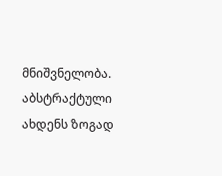მნიშვნელობა.
აბსტრაქტული ახდენს ზოგად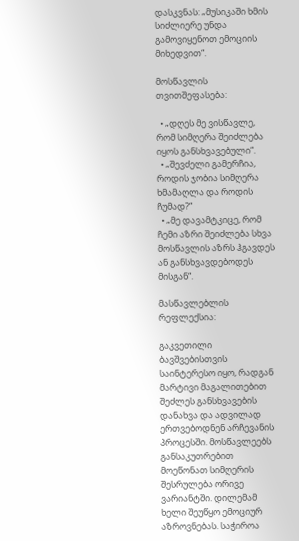დასკვნას: „მუსიკაში ხმის სიძლიერე უნდა გამოვიყენოთ ემოციის მიხედვით“.

მოსწავლის თვითშეფასება:

  • „დღეს მე ვისწავლე, რომ სიმღერა შეიძლება იყოს განსხვავებული“.
  • „შევძელი გამერჩია, როდის ჯობია სიმღერა ხმამაღლა და როდის ჩუმად?“
  • „მე დავამტკიცე, რომ ჩემი აზრი შეიძლება სხვა მოსწავლის აზრს ჰგავდეს ან განსხვავდებოდეს მისგან“.

მასწავლებლის რეფლექსია:

გაკვეთილი ბავშვებისთვის საინტერესო იყო, რადგან მარტივი მაგალითებით შეძლეს განსხვავების დანახვა და ადვილად ერთვებოდნენ არჩევანის პროცესში. მოსწავლეებს განსაკუთრებით მოეწონათ სიმღერის შესრულება ორივე ვარიანტში. დილემამ ხელი შეუწყო ემოციურ აზროვნებას. საჭიროა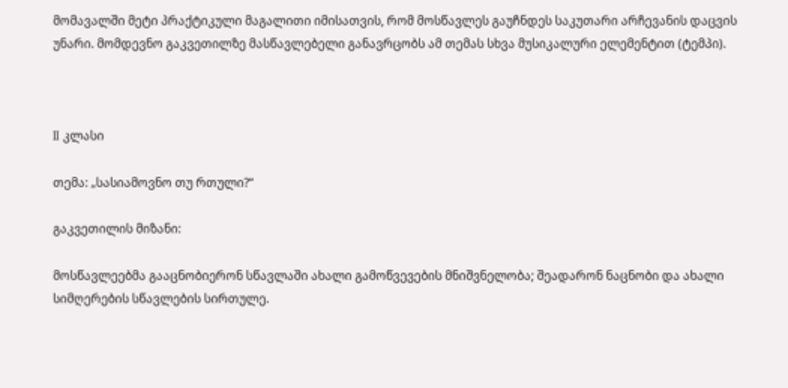მომავალში მეტი პრაქტიკული მაგალითი იმისათვის, რომ მოსწავლეს გაუჩნდეს საკუთარი არჩევანის დაცვის უნარი. მომდევნო გაკვეთილზე მასწავლებელი განავრცობს ამ თემას სხვა მუსიკალური ელემენტით (ტემპი).



II კლასი

თემა: „სასიამოვნო თუ რთული?“

გაკვეთილის მიზანი:

მოსწავლეებმა გააცნობიერონ სწავლაში ახალი გამოწვევების მნიშვნელობა; შეადარონ ნაცნობი და ახალი სიმღერების სწავლების სირთულე.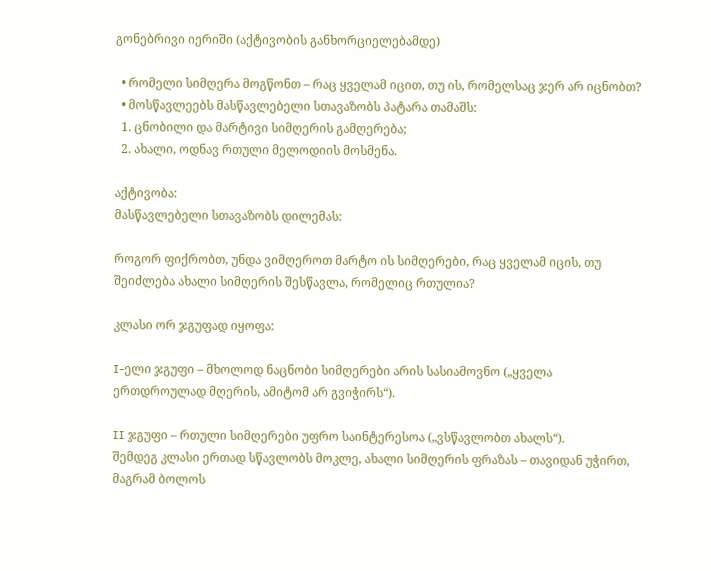გონებრივი იერიში (აქტივობის განხორციელებამდე)

  • რომელი სიმღერა მოგწონთ – რაც ყველამ იცით, თუ ის, რომელსაც ჯერ არ იცნობთ?
  • მოსწავლეებს მასწავლებელი სთავაზობს პატარა თამაშს:
  1. ცნობილი და მარტივი სიმღერის გამღერება;
  2. ახალი, ოდნავ რთული მელოდიის მოსმენა.

აქტივობა:
მასწავლებელი სთავაზობს დილემას:

როგორ ფიქრობთ, უნდა ვიმღეროთ მარტო ის სიმღერები, რაც ყველამ იცის, თუ შეიძლება ახალი სიმღერის შესწავლა, რომელიც რთულია?

კლასი ორ ჯგუფად იყოფა:

I-ელი ჯგუფი – მხოლოდ ნაცნობი სიმღერები არის სასიამოვნო („ყველა ერთდროულად მღერის, ამიტომ არ გვიჭირს“).

II ჯგუფი – რთული სიმღერები უფრო საინტერესოა („ვსწავლობთ ახალს“).
შემდეგ კლასი ერთად სწავლობს მოკლე, ახალი სიმღერის ფრაზას – თავიდან უჭირთ, მაგრამ ბოლოს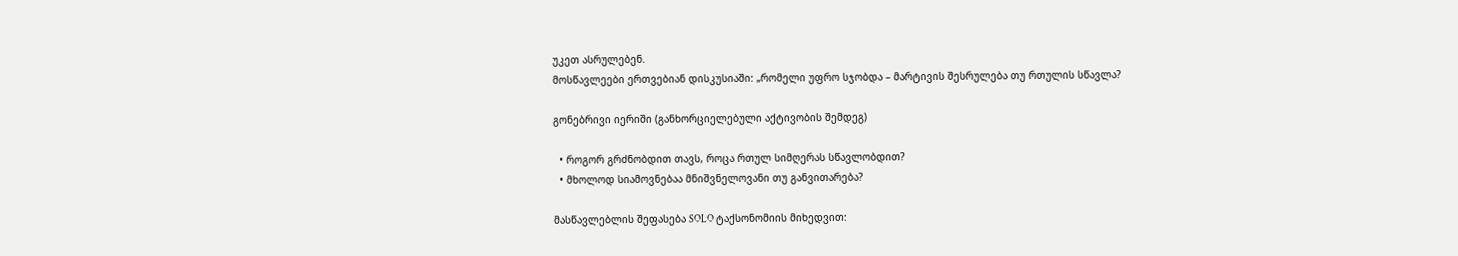უკეთ ასრულებენ.
მოსწავლეები ერთვებიან დისკუსიაში: „რომელი უფრო სჯობდა – მარტივის შესრულება თუ რთულის სწავლა?

გონებრივი იერიში (განხორციელებული აქტივობის შემდეგ)

  • როგორ გრძნობდით თავს, როცა რთულ სიმღერას სწავლობდით?
  • მხოლოდ სიამოვნებაა მნიშვნელოვანი თუ განვითარება?

მასწავლებლის შეფასება SOLO ტაქსონომიის მიხედვით: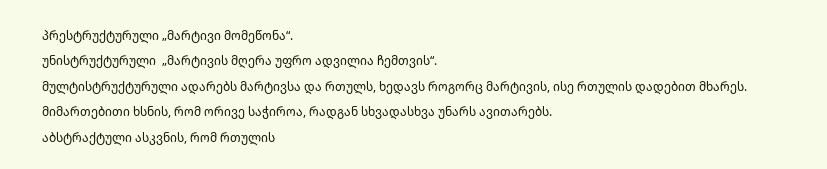პრესტრუქტურული „მარტივი მომეწონა“.
უნისტრუქტურული  „მარტივის მღერა უფრო ადვილია ჩემთვის“.
მულტისტრუქტურული ადარებს მარტივსა და რთულს, ხედავს როგორც მარტივის, ისე რთულის დადებით მხარეს.
მიმართებითი ხსნის, რომ ორივე საჭიროა, რადგან სხვადასხვა უნარს ავითარებს.
აბსტრაქტული ასკვნის, რომ რთულის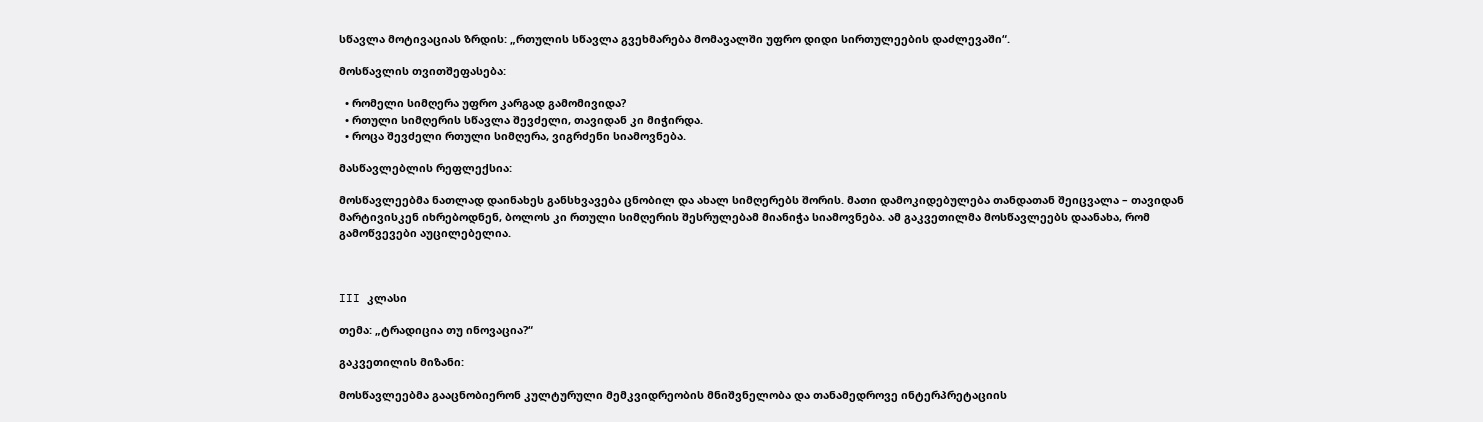სწავლა მოტივაციას ზრდის: „რთულის სწავლა გვეხმარება მომავალში უფრო დიდი სირთულეების დაძლევაში“.

მოსწავლის თვითშეფასება:

  • რომელი სიმღერა უფრო კარგად გამომივიდა?
  • რთული სიმღერის სწავლა შევძელი, თავიდან კი მიჭირდა.
  • როცა შევძელი რთული სიმღერა, ვიგრძენი სიამოვნება.

მასწავლებლის რეფლექსია:

მოსწავლეებმა ნათლად დაინახეს განსხვავება ცნობილ და ახალ სიმღერებს შორის. მათი დამოკიდებულება თანდათან შეიცვალა – თავიდან მარტივისკენ იხრებოდნენ, ბოლოს კი რთული სიმღერის შესრულებამ მიანიჭა სიამოვნება. ამ გაკვეთილმა მოსწავლეებს დაანახა, რომ გამოწვევები აუცილებელია.



III კლასი

თემა: „ტრადიცია თუ ინოვაცია?“

გაკვეთილის მიზანი:

მოსწავლეებმა გააცნობიერონ კულტურული მემკვიდრეობის მნიშვნელობა და თანამედროვე ინტერპრეტაციის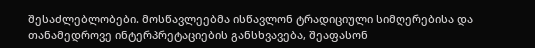შესაძლებლობები. მოსწავლეებმა ისწავლონ ტრადიციული სიმღერებისა და თანამედროვე ინტერპრეტაციების განსხვავება, შეაფასონ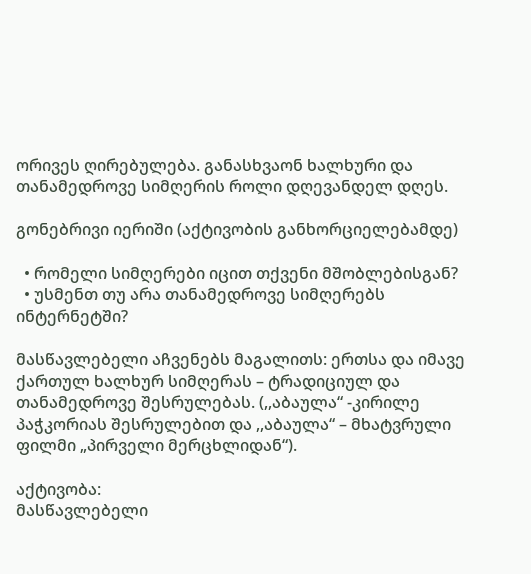ორივეს ღირებულება. განასხვაონ ხალხური და თანამედროვე სიმღერის როლი დღევანდელ დღეს.

გონებრივი იერიში (აქტივობის განხორციელებამდე)

  • რომელი სიმღერები იცით თქვენი მშობლებისგან?
  • უსმენთ თუ არა თანამედროვე სიმღერებს ინტერნეტში?

მასწავლებელი აჩვენებს მაგალითს: ერთსა და იმავე ქართულ ხალხურ სიმღერას – ტრადიციულ და თანამედროვე შესრულებას. (,,აბაულა“ -კირილე პაჭკორიას შესრულებით და ,,აბაულა“ – მხატვრული ფილმი „პირველი მერცხლიდან“).

აქტივობა:
მასწავლებელი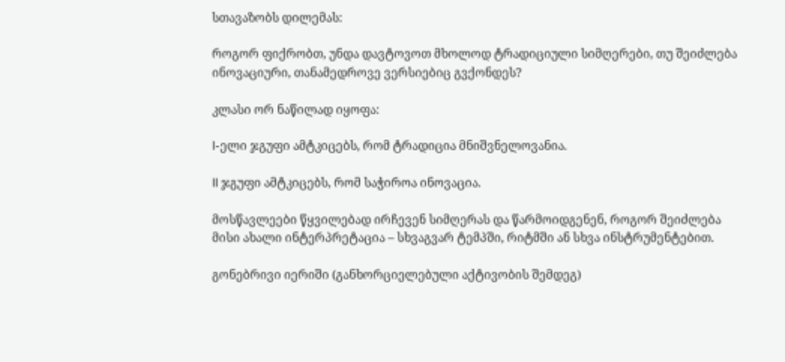სთავაზობს დილემას:

როგორ ფიქრობთ, უნდა დავტოვოთ მხოლოდ ტრადიციული სიმღერები, თუ შეიძლება ინოვაციური, თანამედროვე ვერსიებიც გვქონდეს?

კლასი ორ ნაწილად იყოფა:

I-ელი ჯგუფი ამტკიცებს, რომ ტრადიცია მნიშვნელოვანია.

II ჯგუფი ამტკიცებს, რომ საჭიროა ინოვაცია.

მოსწავლეები წყვილებად ირჩევენ სიმღერას და წარმოიდგენენ, როგორ შეიძლება მისი ახალი ინტერპრეტაცია – სხვაგვარ ტემპში, რიტმში ან სხვა ინსტრუმენტებით.

გონებრივი იერიში (განხორციელებული აქტივობის შემდეგ)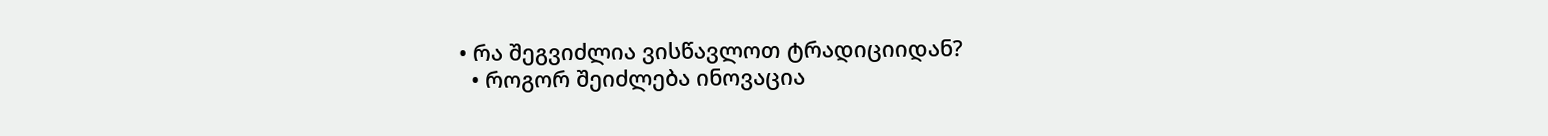• რა შეგვიძლია ვისწავლოთ ტრადიციიდან?
  • როგორ შეიძლება ინოვაცია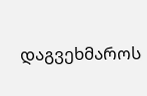დაგვეხმაროს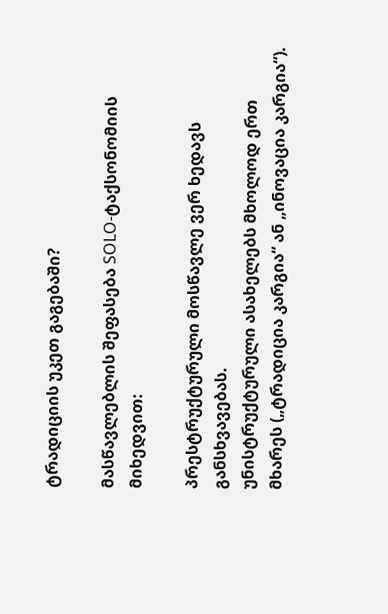ტრადიციის უკეთ გაგებაში?

მასწავლებლის შეფასება SOLO-ტაქსონომიის მიხედვით:

პრესტრუქტურული მოსწავლე ვერ ხედავს განსხვავებას.
უნისტრუქტურული ასახელებს მხოლოდ ერთ მხარეს („ტრადიცია კარგია“ ან „ინოვაცია კარგია“).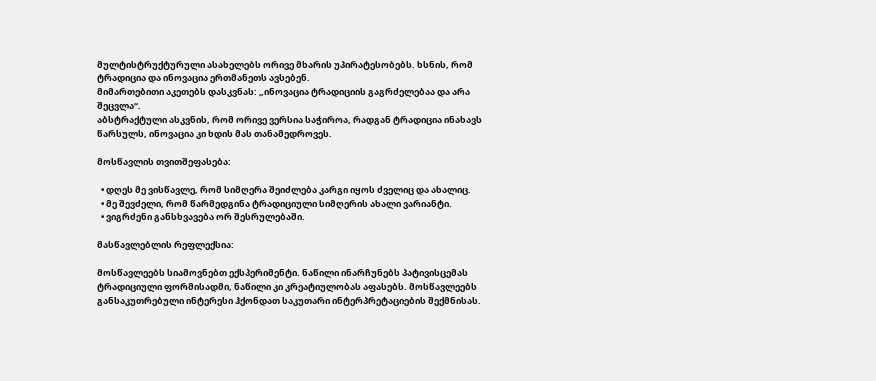მულტისტრუქტურული ასახელებს ორივე მხარის უპირატესობებს. ხსნის, რომ ტრადიცია და ინოვაცია ერთმანეთს ავსებენ.
მიმართებითი აკეთებს დასკვნას: „ინოვაცია ტრადიციის გაგრძელებაა და არა შეცვლა“.
აბსტრაქტული ასკვნის, რომ ორივე ვერსია საჭიროა, რადგან ტრადიცია ინახავს წარსულს, ინოვაცია კი ხდის მას თანამედროვეს.

მოსწავლის თვითშეფასება:

  • დღეს მე ვისწავლე, რომ სიმღერა შეიძლება კარგი იყოს ძველიც და ახალიც.
  • მე შევძელი, რომ წარმედგინა ტრადიციული სიმღერის ახალი ვარიანტი.
  • ვიგრძენი განსხვავება ორ შესრულებაში.

მასწავლებლის რეფლექსია:

მოსწავლეებს სიამოვნებთ ექსპერიმენტი. ნაწილი ინარჩუნებს პატივისცემას ტრადიციული ფორმისადმი, ნაწილი კი კრეატიულობას აფასებს. მოსწავლეებს განსაკუთრებული ინტერესი ჰქონდათ საკუთარი ინტერპრეტაციების შექმნისას.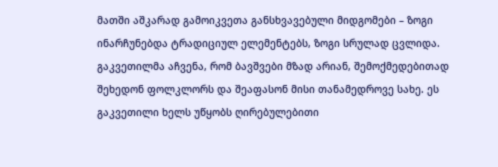მათში აშკარად გამოიკვეთა განსხვავებული მიდგომები – ზოგი ინარჩუნებდა ტრადიციულ ელემენტებს, ზოგი სრულად ცვლიდა. გაკვეთილმა აჩვენა, რომ ბავშვები მზად არიან, შემოქმედებითად შეხედონ ფოლკლორს და შეაფასონ მისი თანამედროვე სახე. ეს გაკვეთილი ხელს უწყობს ღირებულებითი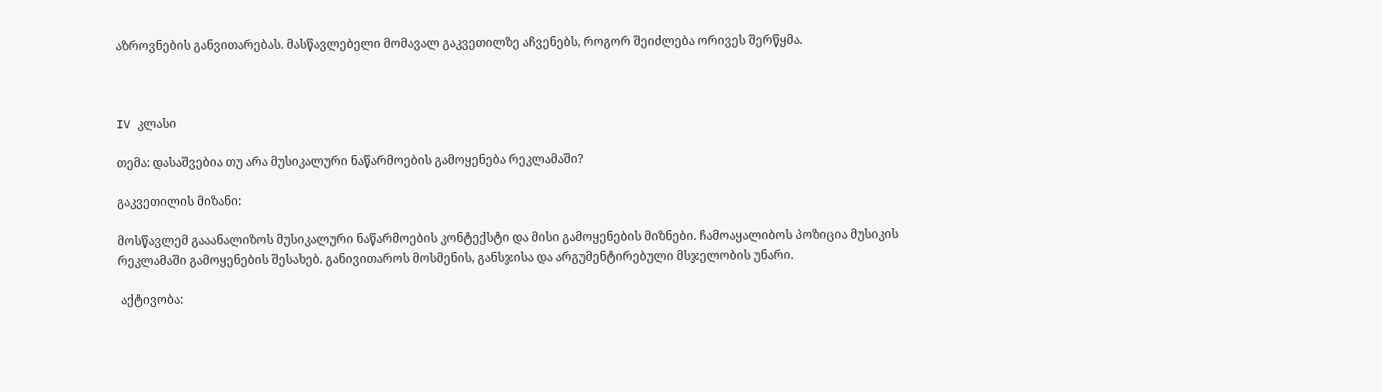აზროვნების განვითარებას. მასწავლებელი მომავალ გაკვეთილზე აჩვენებს, როგორ შეიძლება ორივეს შერწყმა.



IV კლასი

თემა: დასაშვებია თუ არა მუსიკალური ნაწარმოების გამოყენება რეკლამაში?

გაკვეთილის მიზანი:

მოსწავლემ გააანალიზოს მუსიკალური ნაწარმოების კონტექსტი და მისი გამოყენების მიზნები. ჩამოაყალიბოს პოზიცია მუსიკის რეკლამაში გამოყენების შესახებ. განივითაროს მოსმენის, განსჯისა და არგუმენტირებული მსჯელობის უნარი.

 აქტივობა: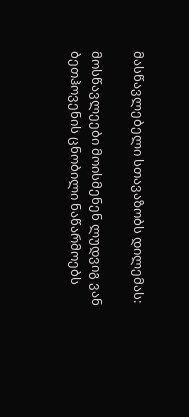მასწავლებელი სთავაზობს დილემას:

მოსწავლეები მოისმენენ ლუდვიგ ვან ბეთჰოვენის ცნობილი ნაწარმოებს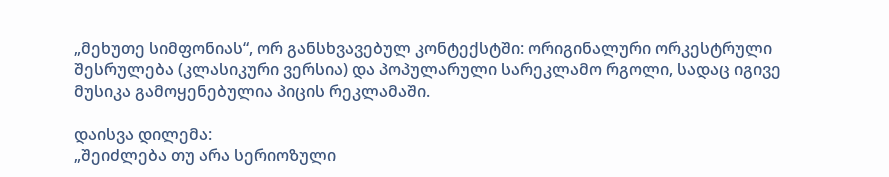„მეხუთე სიმფონიას“, ორ განსხვავებულ კონტექსტში: ორიგინალური ორკესტრული შესრულება (კლასიკური ვერსია) და პოპულარული სარეკლამო რგოლი, სადაც იგივე მუსიკა გამოყენებულია პიცის რეკლამაში.

დაისვა დილემა:
„შეიძლება თუ არა სერიოზული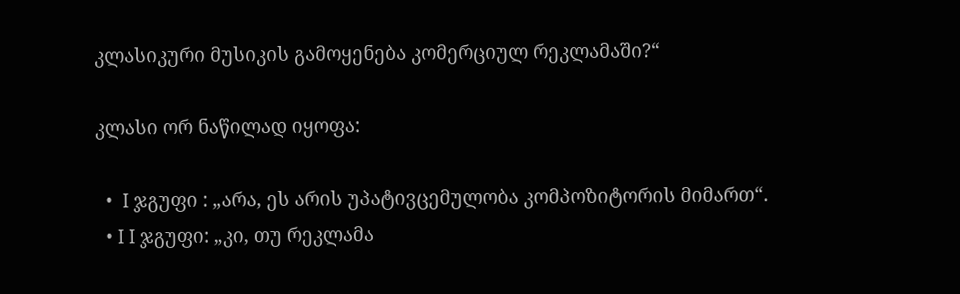კლასიკური მუსიკის გამოყენება კომერციულ რეკლამაში?“

კლასი ორ ნაწილად იყოფა:

  •  I ჯგუფი : „არა, ეს არის უპატივცემულობა კომპოზიტორის მიმართ“.
  • I I ჯგუფი: „კი, თუ რეკლამა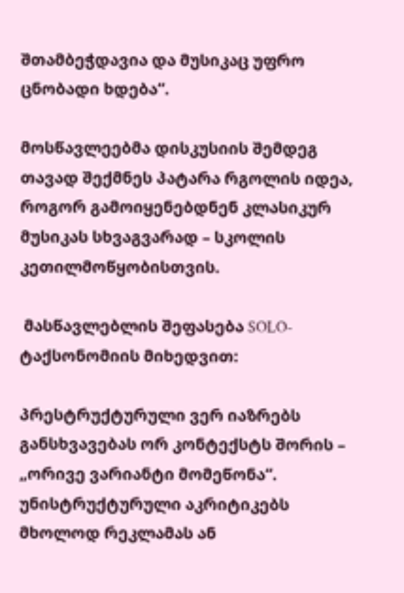შთამბეჭდავია და მუსიკაც უფრო ცნობადი ხდება“.

მოსწავლეებმა დისკუსიის შემდეგ თავად შექმნეს პატარა რგოლის იდეა, როგორ გამოიყენებდნენ კლასიკურ მუსიკას სხვაგვარად – სკოლის კეთილმოწყობისთვის.

 მასწავლებლის შეფასება SOLO-ტაქსონომიის მიხედვით:

პრესტრუქტურული ვერ იაზრებს განსხვავებას ორ კონტექსტს შორის – „ორივე ვარიანტი მომეწონა“.
უნისტრუქტურული აკრიტიკებს მხოლოდ რეკლამას ან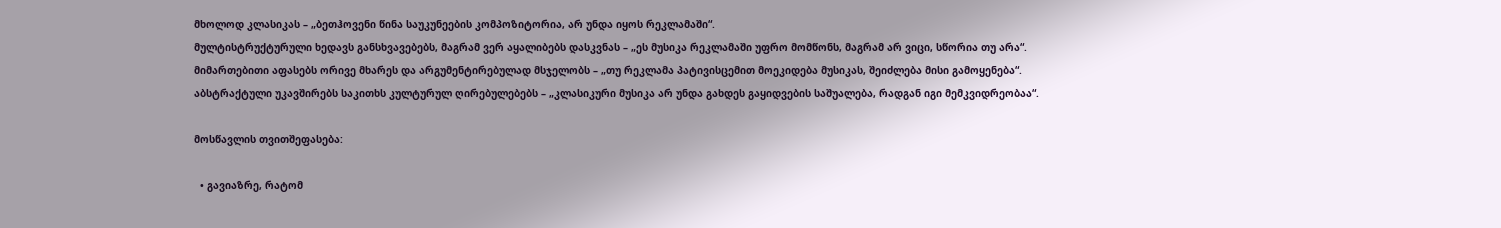მხოლოდ კლასიკას – „ბეთჰოვენი წინა საუკუნეების კომპოზიტორია, არ უნდა იყოს რეკლამაში“.
მულტისტრუქტურული ხედავს განსხვავებებს, მაგრამ ვერ აყალიბებს დასკვნას – „ეს მუსიკა რეკლამაში უფრო მომწონს, მაგრამ არ ვიცი, სწორია თუ არა“.
მიმართებითი აფასებს ორივე მხარეს და არგუმენტირებულად მსჯელობს – „თუ რეკლამა პატივისცემით მოეკიდება მუსიკას, შეიძლება მისი გამოყენება“.
აბსტრაქტული უკავშირებს საკითხს კულტურულ ღირებულებებს – „კლასიკური მუსიკა არ უნდა გახდეს გაყიდვების საშუალება, რადგან იგი მემკვიდრეობაა“.

მოსწავლის თვითშეფასება:

  • გავიაზრე, რატომ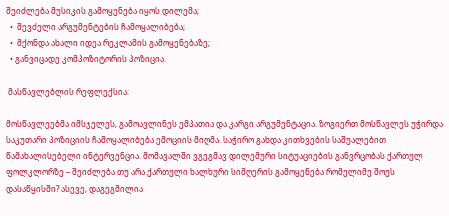შეიძლება მუსიკის გამოყენება იყოს დილემა;
  •  შევძელი არგუმენტების ჩამოყალიბება;
  •  მქონდა ახალი იდეა რეკლამის გამოყენებაზე;
  • განვიცადე კომპოზიტორის პოზიცია.

 მასწავლებლის რეფლექსია:

მოსწავლეებმა იმსჯელეს, გამოავლინეს ემპათია და კარგი არგუმენტაცია. ზოგიერთ მოსწავლეს უჭირდა საკუთარი პოზიციის ჩამოყალიბება ემოციის მიღმა. საჭირო გახდა კითხვების საშუალებით წამახალისებელი ინტერვენცია. მომავალში ვგეგმავ დილემური სიტუაციების განვრცობას ქართულ ფოლკლორზე – შეიძლება თუ არა ქართული ხალხური სიმღერის გამოყენება რომელიმე შოუს დასაწყისში? ასევე, დაგეგმილია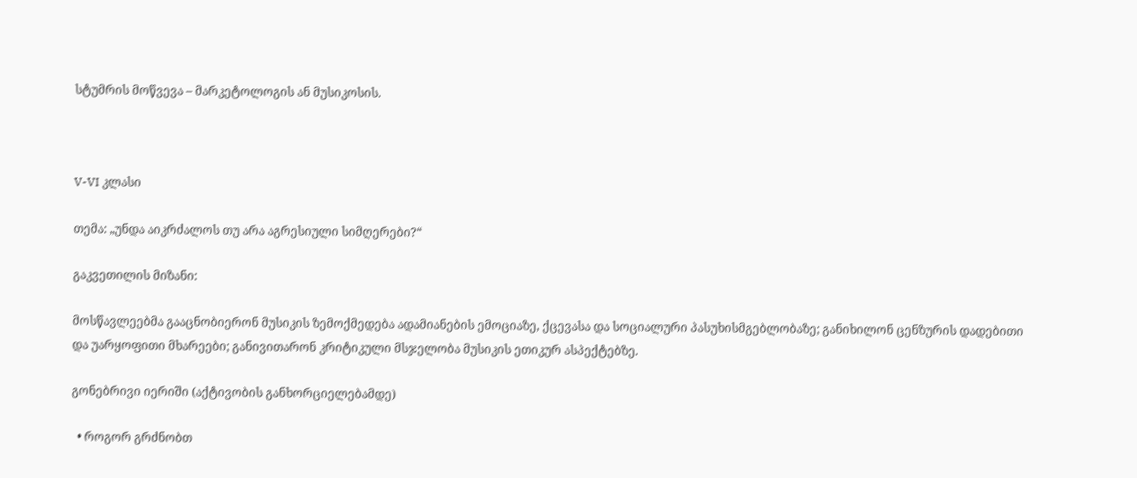სტუმრის მოწვევა – მარკეტოლოგის ან მუსიკოსის.



V-VI კლასი

თემა: „უნდა აიკრძალოს თუ არა აგრესიული სიმღერები?“

გაკვეთილის მიზანი:

მოსწავლეებმა გააცნობიერონ მუსიკის ზემოქმედება ადამიანების ემოციაზე, ქცევასა და სოციალური პასუხისმგებლობაზე; განიხილონ ცენზურის დადებითი და უარყოფითი მხარეები; განივითარონ კრიტიკული მსჯელობა მუსიკის ეთიკურ ასპექტებზე.

გონებრივი იერიში (აქტივობის განხორციელებამდე)

  • როგორ გრძნობთ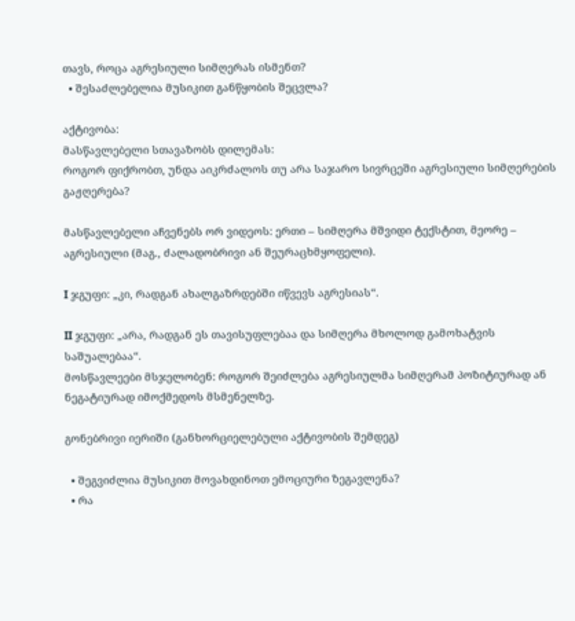თავს, როცა აგრესიული სიმღერას ისმენთ?
  • შესაძლებელია მუსიკით განწყობის შეცვლა?

აქტივობა:
მასწავლებელი სთავაზობს დილემას:
როგორ ფიქრობთ, უნდა აიკრძალოს თუ არა საჯარო სივრცეში აგრესიული სიმღერების გაჟღერება?

მასწავლებელი აჩვენებს ორ ვიდეოს: ერთი – სიმღერა მშვიდი ტექსტით, მეორე – აგრესიული (მაგ., ძალადობრივი ან შეურაცხმყოფელი).

I ჯგუფი: „კი, რადგან ახალგაზრდებში იწვევს აგრესიას“.

II ჯგუფი: „არა, რადგან ეს თავისუფლებაა და სიმღერა მხოლოდ გამოხატვის საშუალებაა“.
მოსწავლეები მსჯელობენ: როგორ შეიძლება აგრესიულმა სიმღერამ პოზიტიურად ან ნეგატიურად იმოქმედოს მსმენელზე.

გონებრივი იერიში (განხორციელებული აქტივობის შემდეგ)

  • შეგვიძლია მუსიკით მოვახდინოთ ემოციური ზეგავლენა?
  • რა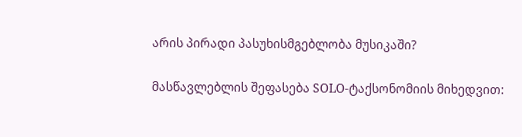არის პირადი პასუხისმგებლობა მუსიკაში?

მასწავლებლის შეფასება SOLO-ტაქსონომიის მიხედვით: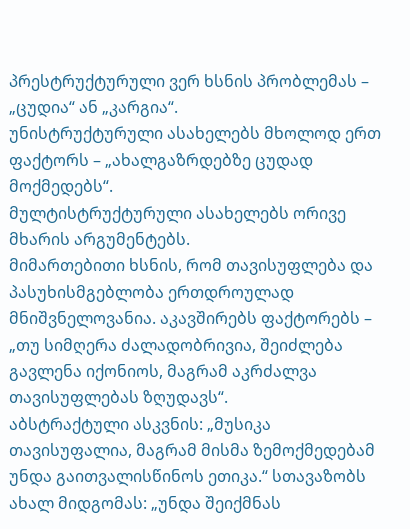პრესტრუქტურული ვერ ხსნის პრობლემას – „ცუდია“ ან „კარგია“.
უნისტრუქტურული ასახელებს მხოლოდ ერთ ფაქტორს – „ახალგაზრდებზე ცუდად მოქმედებს“.
მულტისტრუქტურული ასახელებს ორივე მხარის არგუმენტებს.
მიმართებითი ხსნის, რომ თავისუფლება და პასუხისმგებლობა ერთდროულად მნიშვნელოვანია. აკავშირებს ფაქტორებს – „თუ სიმღერა ძალადობრივია, შეიძლება გავლენა იქონიოს, მაგრამ აკრძალვა თავისუფლებას ზღუდავს“.
აბსტრაქტული ასკვნის: „მუსიკა თავისუფალია, მაგრამ მისმა ზემოქმედებამ უნდა გაითვალისწინოს ეთიკა.“ სთავაზობს ახალ მიდგომას: „უნდა შეიქმნას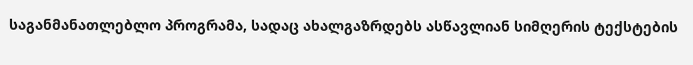საგანმანათლებლო პროგრამა, სადაც ახალგაზრდებს ასწავლიან სიმღერის ტექსტების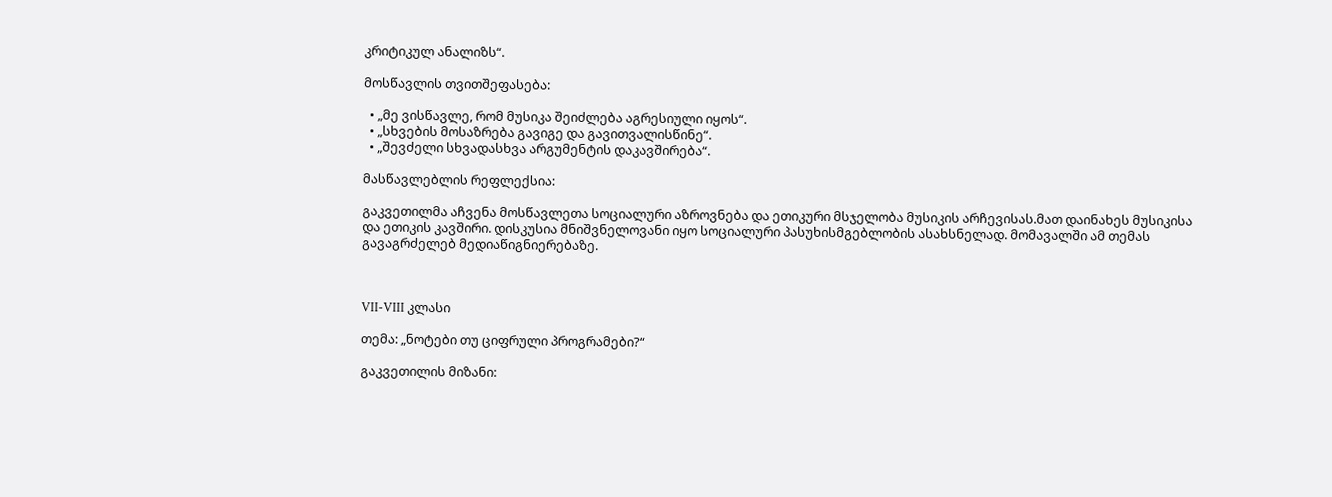კრიტიკულ ანალიზს“.

მოსწავლის თვითშეფასება:

  • „მე ვისწავლე, რომ მუსიკა შეიძლება აგრესიული იყოს“.
  • „სხვების მოსაზრება გავიგე და გავითვალისწინე“.
  • „შევძელი სხვადასხვა არგუმენტის დაკავშირება“.

მასწავლებლის რეფლექსია:

გაკვეთილმა აჩვენა მოსწავლეთა სოციალური აზროვნება და ეთიკური მსჯელობა მუსიკის არჩევისას.მათ დაინახეს მუსიკისა და ეთიკის კავშირი. დისკუსია მნიშვნელოვანი იყო სოციალური პასუხისმგებლობის ასახსნელად. მომავალში ამ თემას გავაგრძელებ მედიაწიგნიერებაზე.



VII-VIII კლასი

თემა: „ნოტები თუ ციფრული პროგრამები?“

გაკვეთილის მიზანი: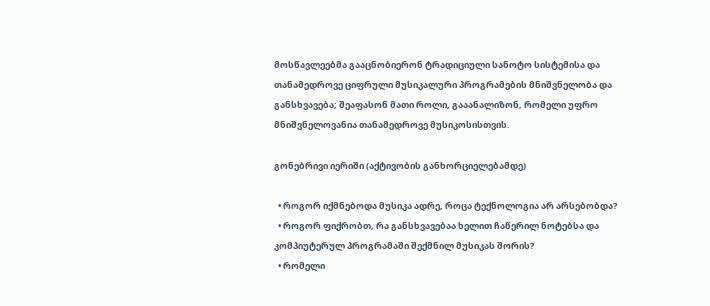მოსწავლეებმა გააცნობიერონ ტრადიციული სანოტო სისტემისა და თანამედროვე ციფრული მუსიკალური პროგრამების მნიშვნელობა და განსხვავება; შეაფასონ მათი როლი, გააანალიზონ, რომელი უფრო მნიშვნელოვანია თანამედროვე მუსიკოსისთვის.

გონებრივი იერიში (აქტივობის განხორციელებამდე)

  • როგორ იქმნებოდა მუსიკა ადრე, როცა ტექნოლოგია არ არსებობდა?
  • როგორ ფიქრობთ, რა განსხვავებაა ხელით ჩაწერილ ნოტებსა და კომპიუტერულ პროგრამაში შექმნილ მუსიკას შორის?
  • რომელი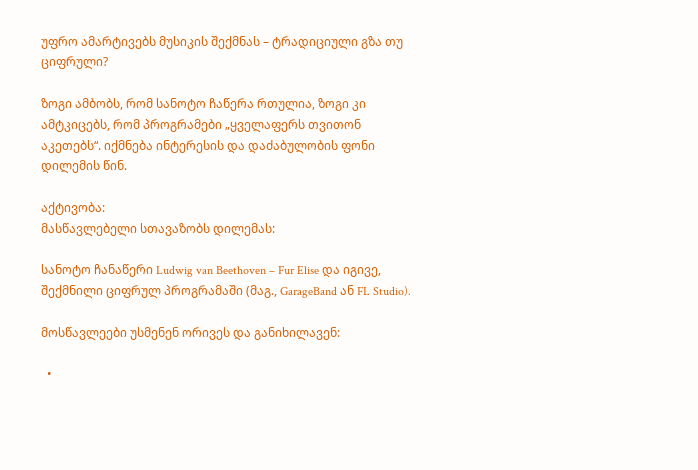უფრო ამარტივებს მუსიკის შექმნას – ტრადიციული გზა თუ ციფრული?

ზოგი ამბობს, რომ სანოტო ჩაწერა რთულია, ზოგი კი ამტკიცებს, რომ პროგრამები „ყველაფერს თვითონ აკეთებს“. იქმნება ინტერესის და დაძაბულობის ფონი დილემის წინ.

აქტივობა:
მასწავლებელი სთავაზობს დილემას:

სანოტო ჩანაწერი Ludwig van Beethoven – Fur Elise და იგივე, შექმნილი ციფრულ პროგრამაში (მაგ., GarageBand ან FL Studio).

მოსწავლეები უსმენენ ორივეს და განიხილავენ:

  •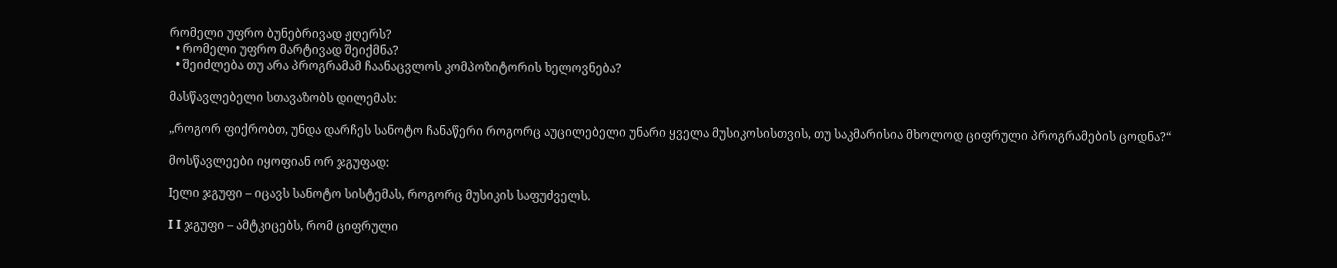რომელი უფრო ბუნებრივად ჟღერს?
  • რომელი უფრო მარტივად შეიქმნა?
  • შეიძლება თუ არა პროგრამამ ჩაანაცვლოს კომპოზიტორის ხელოვნება?

მასწავლებელი სთავაზობს დილემას:

„როგორ ფიქრობთ, უნდა დარჩეს სანოტო ჩანაწერი როგორც აუცილებელი უნარი ყველა მუსიკოსისთვის, თუ საკმარისია მხოლოდ ციფრული პროგრამების ცოდნა?“

მოსწავლეები იყოფიან ორ ჯგუფად:

Iელი ჯგუფი – იცავს სანოტო სისტემას, როგორც მუსიკის საფუძველს.

I I ჯგუფი – ამტკიცებს, რომ ციფრული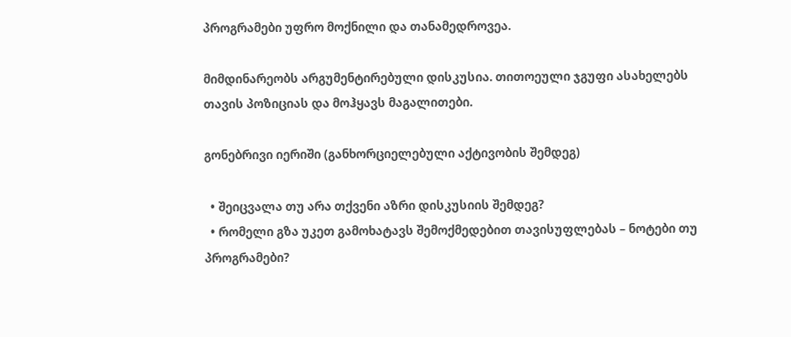პროგრამები უფრო მოქნილი და თანამედროვეა.

მიმდინარეობს არგუმენტირებული დისკუსია. თითოეული ჯგუფი ასახელებს თავის პოზიციას და მოჰყავს მაგალითები.

გონებრივი იერიში (განხორციელებული აქტივობის შემდეგ)

  • შეიცვალა თუ არა თქვენი აზრი დისკუსიის შემდეგ?
  • რომელი გზა უკეთ გამოხატავს შემოქმედებით თავისუფლებას – ნოტები თუ პროგრამები?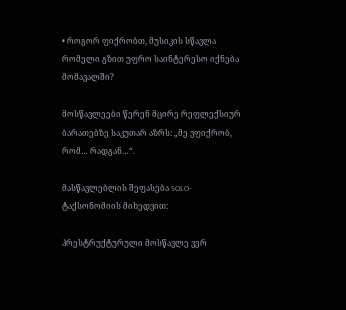• როგორ ფიქრობთ, მუსიკის სწავლა რომელი გზით უფრო საინტერესო იქნება მომავალში?

მოსწავლეები წერენ მცირე რეფლექსიურ ბარათებზე საკუთარ აზრს: „მე ვფიქრობ, რომ… რადგან…“.

მასწავლებლის შეფასება SOLO-ტაქსონომიის მიხედვით:

პრესტრუქტურული მოსწავლე ვერ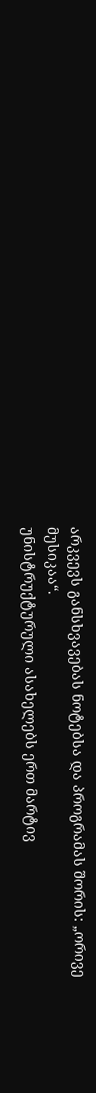არკვევს განსხვავებას ნოტებსა და პროგრამას შორის: „ორივე მუსიკაა“.
უნისტრუქტურული ასახელებს ერთ მარტივ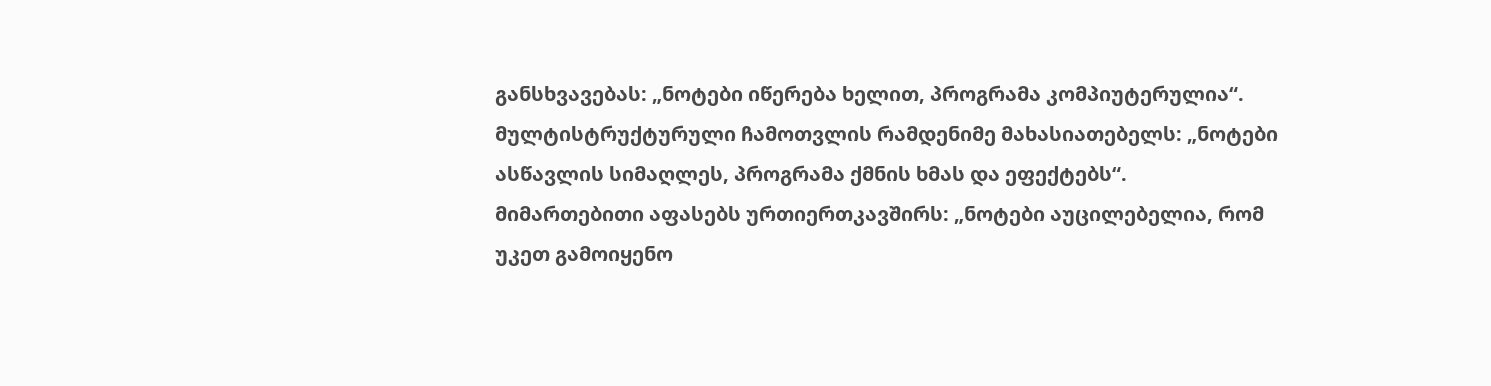განსხვავებას: „ნოტები იწერება ხელით, პროგრამა კომპიუტერულია“.
მულტისტრუქტურული ჩამოთვლის რამდენიმე მახასიათებელს: „ნოტები ასწავლის სიმაღლეს, პროგრამა ქმნის ხმას და ეფექტებს“.
მიმართებითი აფასებს ურთიერთკავშირს: „ნოტები აუცილებელია, რომ უკეთ გამოიყენო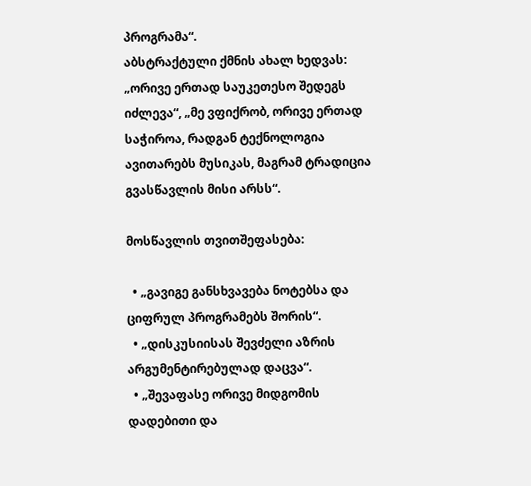პროგრამა“.
აბსტრაქტული ქმნის ახალ ხედვას: „ორივე ერთად საუკეთესო შედეგს იძლევა“, „მე ვფიქრობ, ორივე ერთად საჭიროა, რადგან ტექნოლოგია ავითარებს მუსიკას, მაგრამ ტრადიცია გვასწავლის მისი არსს“.

მოსწავლის თვითშეფასება:

  • „გავიგე განსხვავება ნოტებსა და ციფრულ პროგრამებს შორის“.
  • „დისკუსიისას შევძელი აზრის არგუმენტირებულად დაცვა“.
  • „შევაფასე ორივე მიდგომის დადებითი და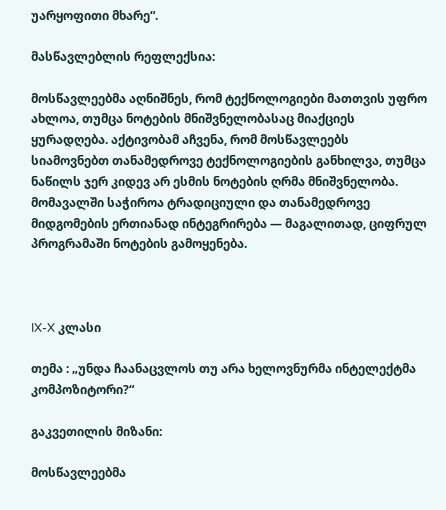უარყოფითი მხარე“.

მასწავლებლის რეფლექსია:

მოსწავლეებმა აღნიშნეს, რომ ტექნოლოგიები მათთვის უფრო ახლოა, თუმცა ნოტების მნიშვნელობასაც მიაქციეს ყურადღება. აქტივობამ აჩვენა, რომ მოსწავლეებს სიამოვნებთ თანამედროვე ტექნოლოგიების განხილვა, თუმცა ნაწილს ჯერ კიდევ არ ესმის ნოტების ღრმა მნიშვნელობა. მომავალში საჭიროა ტრადიციული და თანამედროვე მიდგომების ერთიანად ინტეგრირება — მაგალითად, ციფრულ პროგრამაში ნოტების გამოყენება.



IX-X კლასი

თემა : „უნდა ჩაანაცვლოს თუ არა ხელოვნურმა ინტელექტმა კომპოზიტორი?“

გაკვეთილის მიზანი:

მოსწავლეებმა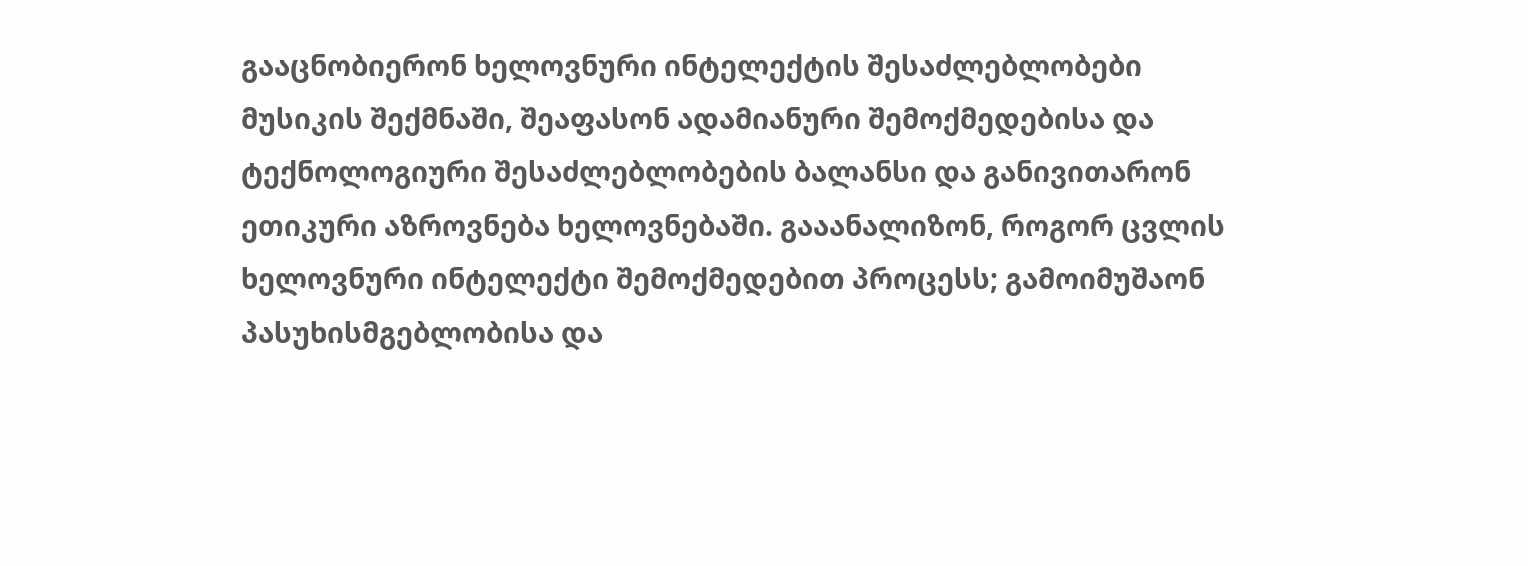გააცნობიერონ ხელოვნური ინტელექტის შესაძლებლობები მუსიკის შექმნაში, შეაფასონ ადამიანური შემოქმედებისა და ტექნოლოგიური შესაძლებლობების ბალანსი და განივითარონ ეთიკური აზროვნება ხელოვნებაში. გააანალიზონ, როგორ ცვლის ხელოვნური ინტელექტი შემოქმედებით პროცესს; გამოიმუშაონ პასუხისმგებლობისა და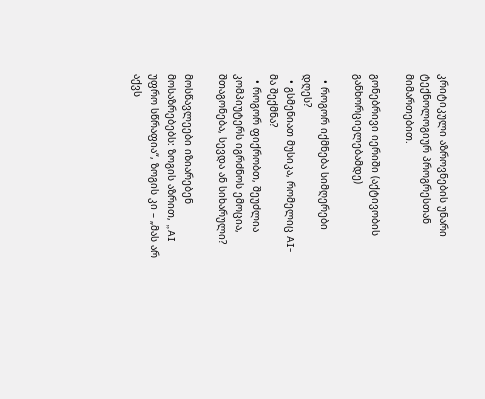კრიტიკული აზროვნების უნარი ტექნოლოგიურ პროგრესთან მიმართებით.

გონებრივი იერიში (აქტივობის განხორციელებამდე)

  • როგორ იქმნება სიმღერები დღეს?
  • გსმენიათ მუსიკა, რომელიც AI-მა შექმნა?
  • როგორ ფიქრობთ, შეუძლია კომპიუტერს იგრძნოს ემოცია, შთაგონება, სევდა ან სიხარული?

მოსწავლეები იზიარებენ მოსაზრებებს: ზოგის აზრით, „AI უფრო სწრაფია“, ზოგის კი – „მას არ აქვს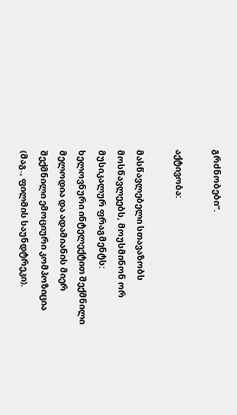გრძნობები“.

აქტივობა:

მასწავლებელი სთავაზობს მოსწავლეებს, მოუსმინონ ორ მუსიკალურ ფრაგმენტს: ხელოვნური ინტელექტით შექმნილი მელოდია და ადამიანის მიერ შექმნილი ემოციური კომპოზიცია (მაგ., ფილმის საუნდტრეკი).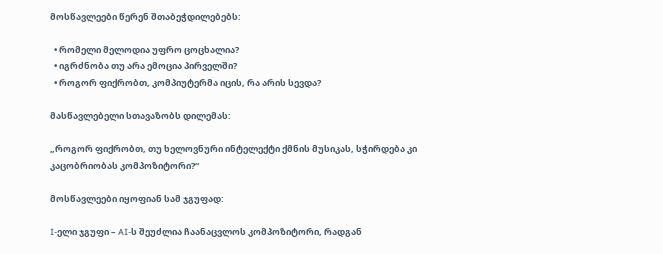მოსწავლეები წერენ შთაბეჭდილებებს:

  • რომელი მელოდია უფრო ცოცხალია?
  • იგრძნობა თუ არა ემოცია პირველში?
  • როგორ ფიქრობთ, კომპიუტერმა იცის, რა არის სევდა?

მასწავლებელი სთავაზობს დილემას:

„როგორ ფიქრობთ, თუ ხელოვნური ინტელექტი ქმნის მუსიკას, სჭირდება კი კაცობრიობას კომპოზიტორი?“

მოსწავლეები იყოფიან სამ ჯგუფად:

I-ელი ჯგუფი – AI-ს შეუძლია ჩაანაცვლოს კომპოზიტორი, რადგან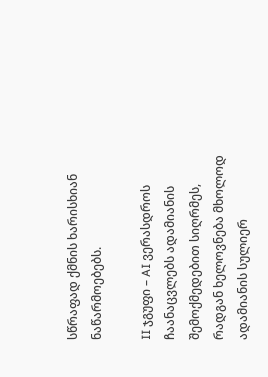სწრაფად ქმნის ხარისხიან ნაწარმოებებს.

II ჯგუფი – AI ვერასდროს ჩაანაცვლებს ადამიანის შემოქმედებით სიღრმეს, რადგან ხელოვნება მხოლოდ ადამიანის სულიერ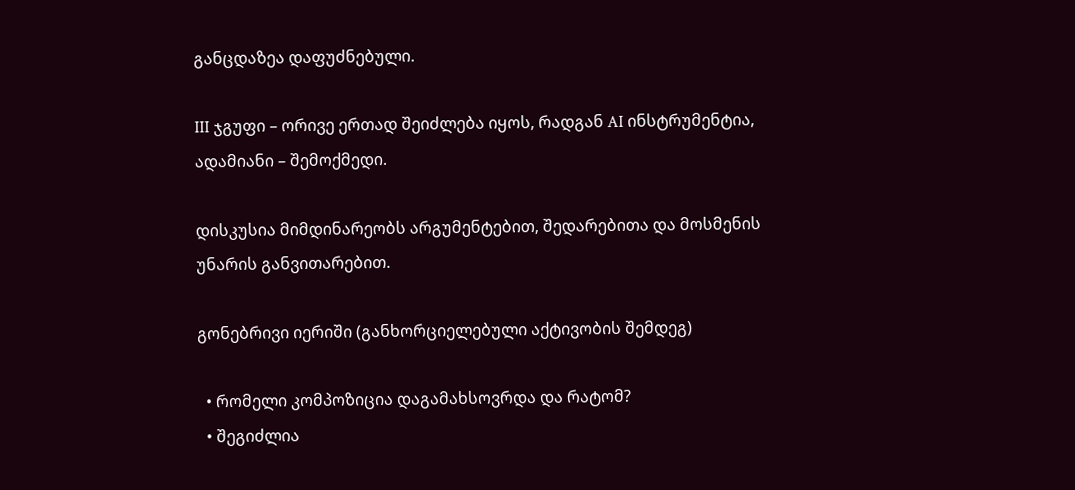განცდაზეა დაფუძნებული.

III ჯგუფი – ორივე ერთად შეიძლება იყოს, რადგან AI ინსტრუმენტია, ადამიანი – შემოქმედი.

დისკუსია მიმდინარეობს არგუმენტებით, შედარებითა და მოსმენის უნარის განვითარებით.

გონებრივი იერიში (განხორციელებული აქტივობის შემდეგ)

  • რომელი კომპოზიცია დაგამახსოვრდა და რატომ?
  • შეგიძლია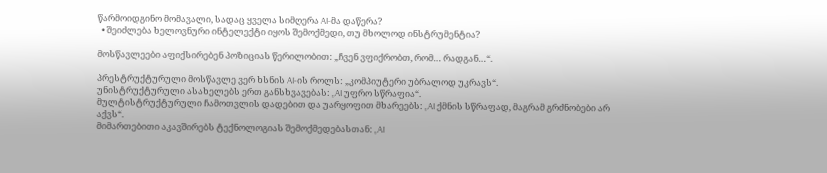წარმოიდგინო მომავალი, სადაც ყველა სიმღერა AI-მა დაწერა?
  • შეიძლება ხელოვნური ინტელექტი იყოს შემოქმედი, თუ მხოლოდ ინსტრუმენტია?

მოსწავლეები აფიქსირებენ პოზიციას წერილობით: „ჩვენ ვფიქრობთ, რომ… რადგან…“.

პრესტრუქტურული მოსწავლე ვერ ხსნის AI-ის როლს: „კომპიუტერი უბრალოდ უკრავს“.
უნისტრუქტურული ასახელებს ერთ განსხვავებას: „AI უფრო სწრაფია“.
მულტისტრუქტურული ჩამოთვლის დადებით და უარყოფით მხარეებს: „AI ქმნის სწრაფად, მაგრამ გრძნობები არ აქვს“.
მიმართებითი აკავშირებს ტექნოლოგიას შემოქმედებასთან: „AI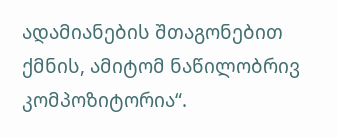ადამიანების შთაგონებით ქმნის, ამიტომ ნაწილობრივ კომპოზიტორია“.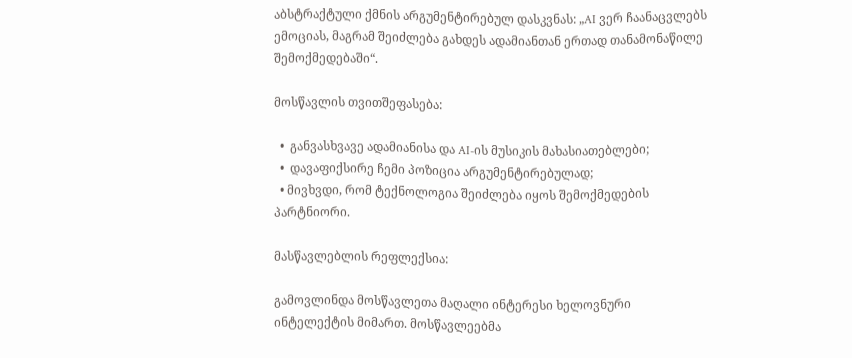აბსტრაქტული ქმნის არგუმენტირებულ დასკვნას: „AI ვერ ჩაანაცვლებს ემოციას, მაგრამ შეიძლება გახდეს ადამიანთან ერთად თანამონაწილე შემოქმედებაში“.

მოსწავლის თვითშეფასება:

  •  განვასხვავე ადამიანისა და AI-ის მუსიკის მახასიათებლები;
  •  დავაფიქსირე ჩემი პოზიცია არგუმენტირებულად;
  • მივხვდი, რომ ტექნოლოგია შეიძლება იყოს შემოქმედების პარტნიორი.

მასწავლებლის რეფლექსია:

გამოვლინდა მოსწავლეთა მაღალი ინტერესი ხელოვნური ინტელექტის მიმართ. მოსწავლეებმა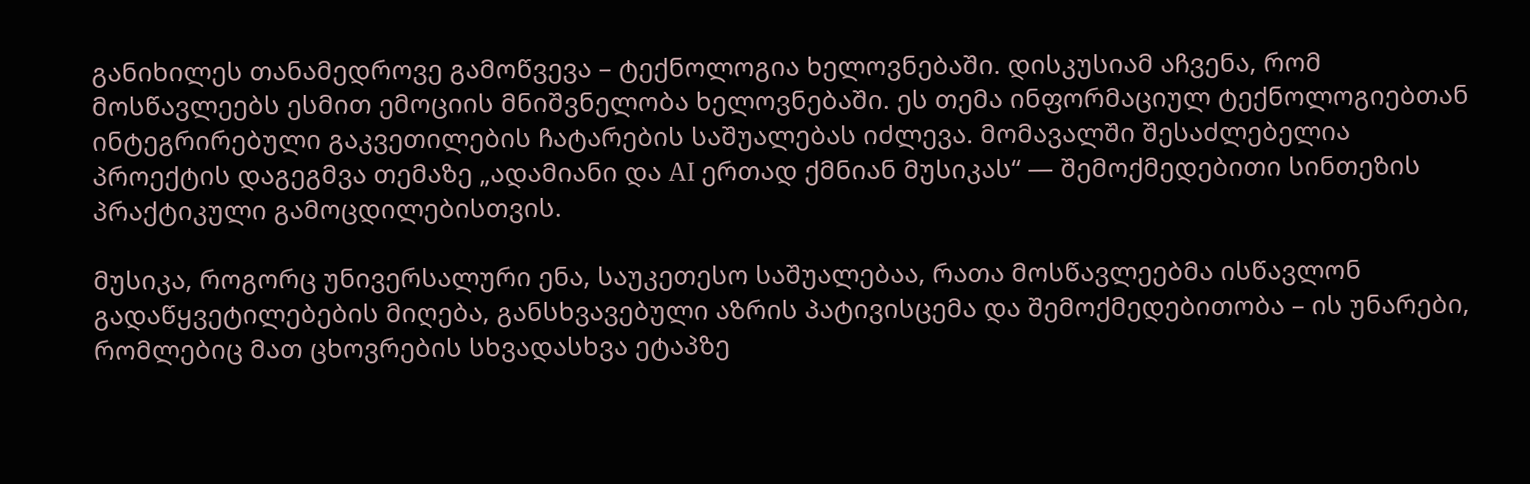განიხილეს თანამედროვე გამოწვევა – ტექნოლოგია ხელოვნებაში. დისკუსიამ აჩვენა, რომ მოსწავლეებს ესმით ემოციის მნიშვნელობა ხელოვნებაში. ეს თემა ინფორმაციულ ტექნოლოგიებთან ინტეგრირებული გაკვეთილების ჩატარების საშუალებას იძლევა. მომავალში შესაძლებელია პროექტის დაგეგმვა თემაზე „ადამიანი და AI ერთად ქმნიან მუსიკას“ — შემოქმედებითი სინთეზის პრაქტიკული გამოცდილებისთვის.

მუსიკა, როგორც უნივერსალური ენა, საუკეთესო საშუალებაა, რათა მოსწავლეებმა ისწავლონ გადაწყვეტილებების მიღება, განსხვავებული აზრის პატივისცემა და შემოქმედებითობა – ის უნარები, რომლებიც მათ ცხოვრების სხვადასხვა ეტაპზე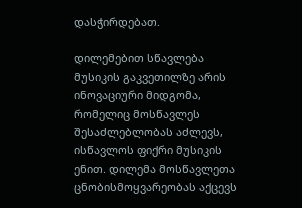დასჭირდებათ.

დილემებით სწავლება მუსიკის გაკვეთილზე არის ინოვაციური მიდგომა, რომელიც მოსწავლეს შესაძლებლობას აძლევს, ისწავლოს ფიქრი მუსიკის ენით. დილემა მოსწავლეთა ცნობისმოყვარეობას აქცევს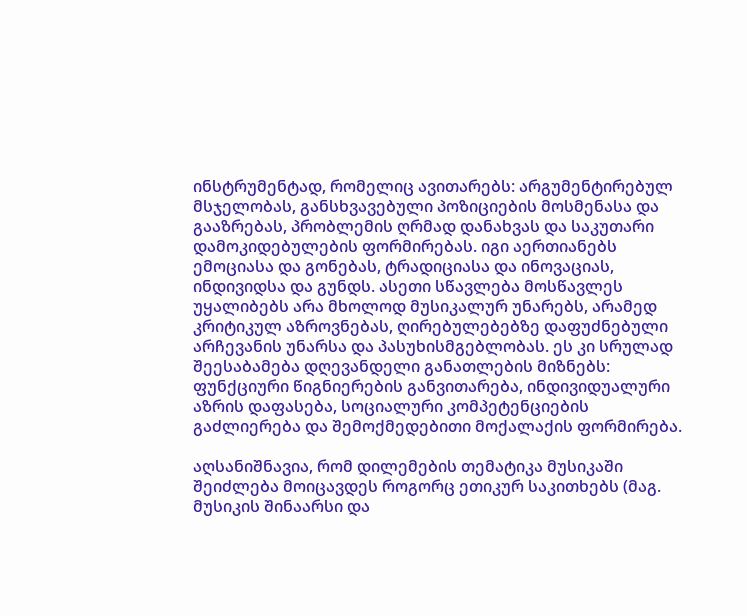ინსტრუმენტად, რომელიც ავითარებს: არგუმენტირებულ მსჯელობას, განსხვავებული პოზიციების მოსმენასა და გააზრებას, პრობლემის ღრმად დანახვას და საკუთარი დამოკიდებულების ფორმირებას. იგი აერთიანებს ემოციასა და გონებას, ტრადიციასა და ინოვაციას, ინდივიდსა და გუნდს. ასეთი სწავლება მოსწავლეს უყალიბებს არა მხოლოდ მუსიკალურ უნარებს, არამედ კრიტიკულ აზროვნებას, ღირებულებებზე დაფუძნებული არჩევანის უნარსა და პასუხისმგებლობას. ეს კი სრულად შეესაბამება დღევანდელი განათლების მიზნებს: ფუნქციური წიგნიერების განვითარება, ინდივიდუალური აზრის დაფასება, სოციალური კომპეტენციების გაძლიერება და შემოქმედებითი მოქალაქის ფორმირება.

აღსანიშნავია, რომ დილემების თემატიკა მუსიკაში შეიძლება მოიცავდეს როგორც ეთიკურ საკითხებს (მაგ. მუსიკის შინაარსი და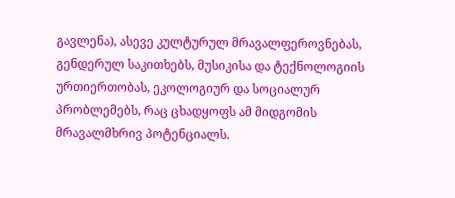გავლენა), ასევე კულტურულ მრავალფეროვნებას, გენდერულ საკითხებს, მუსიკისა და ტექნოლოგიის ურთიერთობას, ეკოლოგიურ და სოციალურ პრობლემებს, რაც ცხადყოფს ამ მიდგომის მრავალმხრივ პოტენციალს.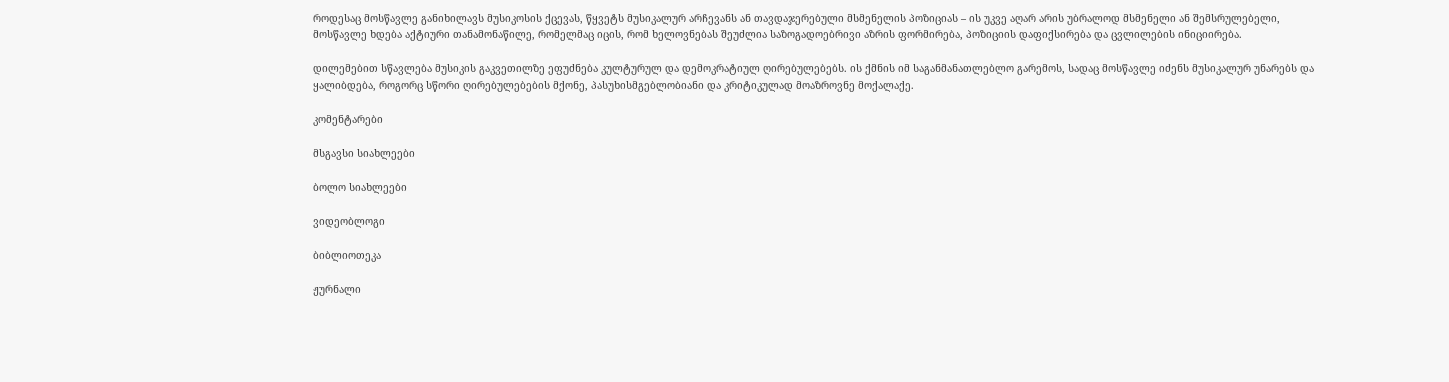როდესაც მოსწავლე განიხილავს მუსიკოსის ქცევას, წყვეტს მუსიკალურ არჩევანს ან თავდაჯერებული მსმენელის პოზიციას – ის უკვე აღარ არის უბრალოდ მსმენელი ან შემსრულებელი, მოსწავლე ხდება აქტიური თანამონაწილე, რომელმაც იცის, რომ ხელოვნებას შეუძლია საზოგადოებრივი აზრის ფორმირება, პოზიციის დაფიქსირება და ცვლილების ინიციირება.

დილემებით სწავლება მუსიკის გაკვეთილზე ეფუძნება კულტურულ და დემოკრატიულ ღირებულებებს. ის ქმნის იმ საგანმანათლებლო გარემოს, სადაც მოსწავლე იძენს მუსიკალურ უნარებს და ყალიბდება, როგორც სწორი ღირებულებების მქონე, პასუხისმგებლობიანი და კრიტიკულად მოაზროვნე მოქალაქე.

კომენტარები

მსგავსი სიახლეები

ბოლო სიახლეები

ვიდეობლოგი

ბიბლიოთეკა

ჟურნალი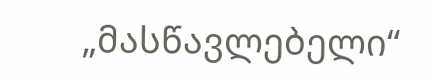„მასწავლებელი“